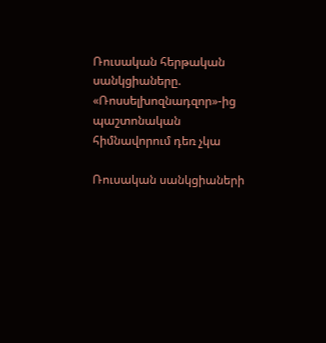Ռուսական հերթական սանկցիաները. «Ռոսսելխոզնադզոր»-ից պաշտոնական հիմնավորում դեռ չկա

Ռուսական սանկցիաների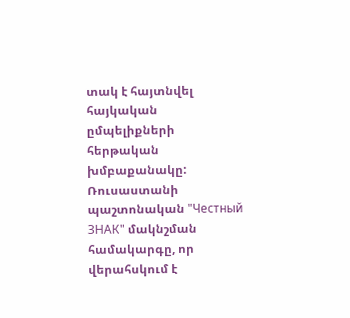տակ է հայտնվել հայկական ըմպելիքների հերթական խմբաքանակը: Ռուսաստանի պաշտոնական "Честный ЗНАК" մակնշման համակարգը, որ վերահսկում է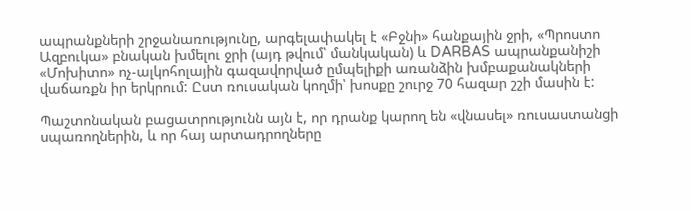ապրանքների շրջանառությունը, արգելափակել է «Բջնի» հանքային ջրի, «Պրոստո Ազբուկա» բնական խմելու ջրի (այդ թվում՝ մանկական) և DARBAS ապրանքանիշի «Մոխիտո» ոչ-ալկոհոլային գազավորված ըմպելիքի առանձին խմբաքանակների վաճառքն իր երկրում: Ըստ ռուսական կողմի՝ խոսքը շուրջ 70 հազար շշի մասին է:

Պաշտոնական բացատրությունն այն է, որ դրանք կարող են «վնասել» ռուսաստանցի սպառողներին, և որ հայ արտադրողները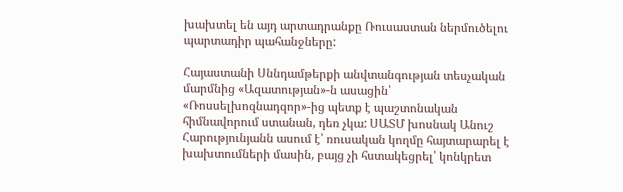խախտել են այդ արտադրանքը Ռուսաստան ներմուծելու պարտադիր պահանջները:

Հայաստանի Սննդամթերքի անվտանգության տեսչական մարմնից «Ազատության»-ն ասացին՝ «Ռոսսելխոզնադզոր»-ից պետք է պաշտոնական հիմնավորում ստանան, դեռ չկա: ՍԱՏՄ խոսնակ Անուշ Հարությունյանն ասում է՝ ռուսական կողմը հայտարարել է խախտումների մասին, բայց չի հստակեցրել՝ կոնկրետ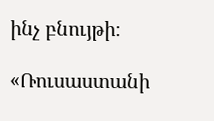ինչ բնույթի։

«Ռուսաստանի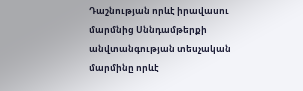Դաշնության որևէ իրավասու մարմնից Սննդամթերքի անվտանգության տեսչական մարմինը որևէ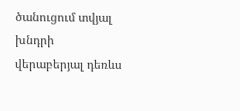ծանուցում տվյալ խնդրի վերաբերյալ դեռևս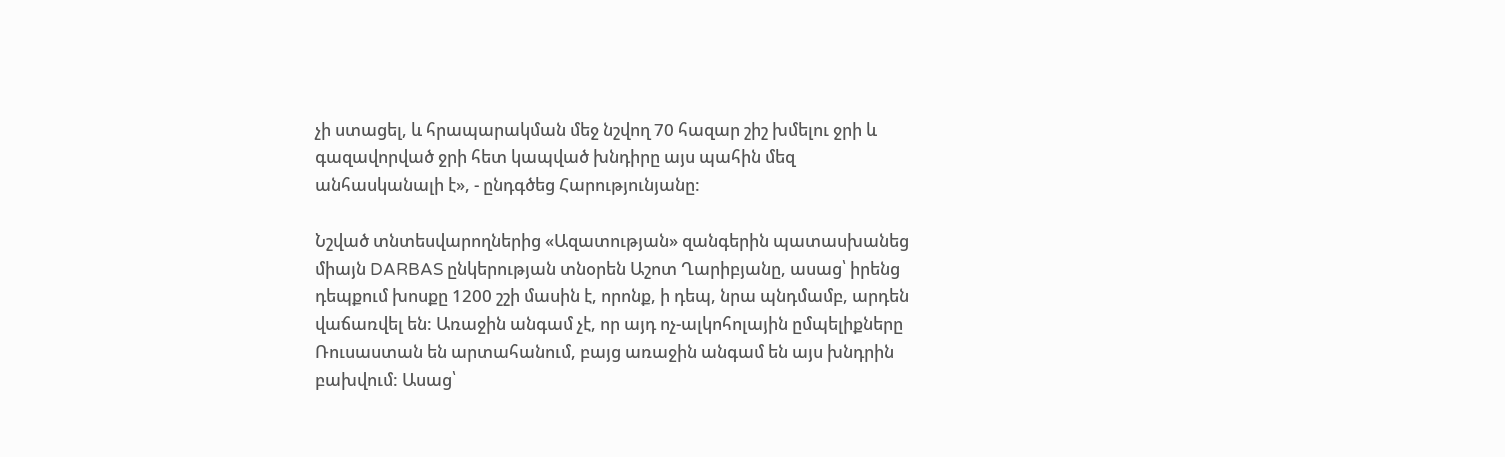չի ստացել, և հրապարակման մեջ նշվող 70 հազար շիշ խմելու ջրի և գազավորված ջրի հետ կապված խնդիրը այս պահին մեզ անհասկանալի է», - ընդգծեց Հարությունյանը:

Նշված տնտեսվարողներից «Ազատության» զանգերին պատասխանեց միայն DARBAS ընկերության տնօրեն Աշոտ Ղարիբյանը, ասաց՝ իրենց դեպքում խոսքը 1200 շշի մասին է, որոնք, ի դեպ, նրա պնդմամբ, արդեն վաճառվել են: Առաջին անգամ չէ, որ այդ ոչ-ալկոհոլային ըմպելիքները Ռուսաստան են արտահանում, բայց առաջին անգամ են այս խնդրին բախվում: Ասաց՝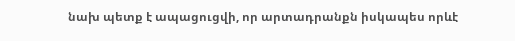նախ պետք է ապացուցվի, որ արտադրանքն իսկապես որևէ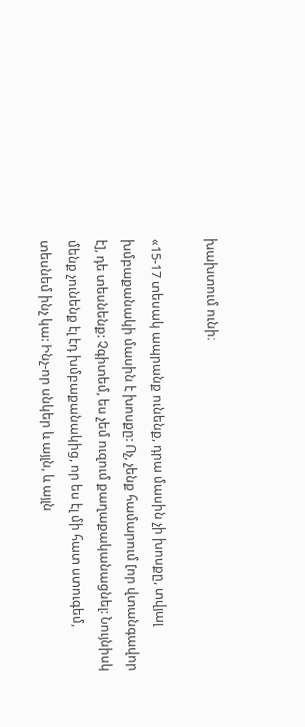խախտում ունի։

«15-17 տեսակ ապրանք ունենք, դրա մասին չի խոսքը, տվյալ խմբաքանակի մասին է խոսքը: Ոչ, չենք համարում [որ վտանգավոր է], դե տեսնենք: Չգիտեմ, ես չեմ ուզում քաղաքականացնել: Նույնիսկ մենք չունենք էլ էդ խմբաքանակից, որ ես էլ մի հատ ստուգեմ, տեսնեմ ինչ կա: Ինչ-որ սնկեր և այլն, և այլն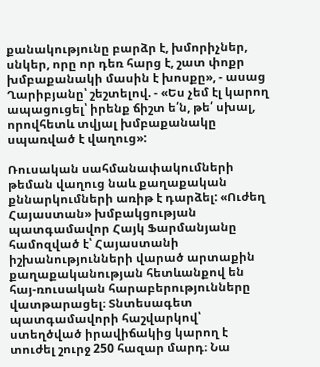քանակությունը բարձր է, խմորիչներ, սնկեր, որը որ դեռ հարց է, շատ փոքր խմբաքանակի մասին է խոսքը», - ասաց Ղարիբյանը՝ շեշտելով. - «Ես չեմ էլ կարող ապացուցել՝ իրենք ճիշտ ե՛ն, թե՛ սխալ, որովհետև տվյալ խմբաքանակը սպառված է վաղուց»:

Ռուսական սահմանափակումների թեման վաղուց նաև քաղաքական քննարկումների առիթ է դարձել: «Ուժեղ Հայաստան» խմբակցության պատգամավոր Հայկ Ֆարմանյանը համոզված է՝ Հայաստանի իշխանությունների վարած արտաքին քաղաքականության հետևանքով են հայ-ռուսական հարաբերությունները վատթարացել։ Տնտեսագետ պատգամավորի հաշվարկով՝ ստեղծված իրավիճակից կարող է տուժել շուրջ 250 հազար մարդ։ Նա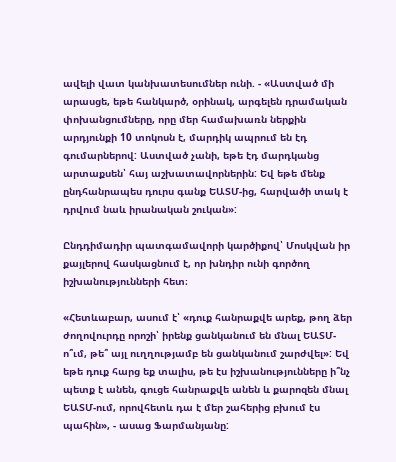ավելի վատ կանխատեսումներ ունի. - «Աստված մի արասցե, եթե հանկարծ, օրինակ, արգելեն դրամական փոխանցումները, որը մեր համախառն ներքին արդյունքի 10 տոկոսն է, մարդիկ ապրում են էդ գումարներով: Աստված չանի, եթե էդ մարդկանց արտաքսեն՝ հայ աշխատավորներին: Եվ եթե մենք ընդհանրապես դուրս գանք ԵԱՏՄ-ից, հարվածի տակ է դրվում նաև իրանական շուկան»:

Ընդդիմադիր պատգամավորի կարծիքով՝ Մոսկվան իր քայլերով հասկացնում է, որ խնդիր ունի գործող իշխանությունների հետ։

«Հետևաբար, ասում է՝ «դուք հանրաքվե արեք, թող ձեր ժողովուրդը որոշի՝ իրենք ցանկանում են մնալ ԵԱՏՄ-ո՞ւմ, թե՞ այլ ուղղությամբ են ցանկանում շարժվել»: Եվ եթե դուք հարց եք տալիս, թե էս իշխանությունները ի՞նչ պետք է անեն, գուցե հանրաքվե անեն և քարոզեն մնալ ԵԱՏՄ-ում, որովհետև դա է մեր շահերից բխում էս պահին», - ասաց Ֆարմանյանը: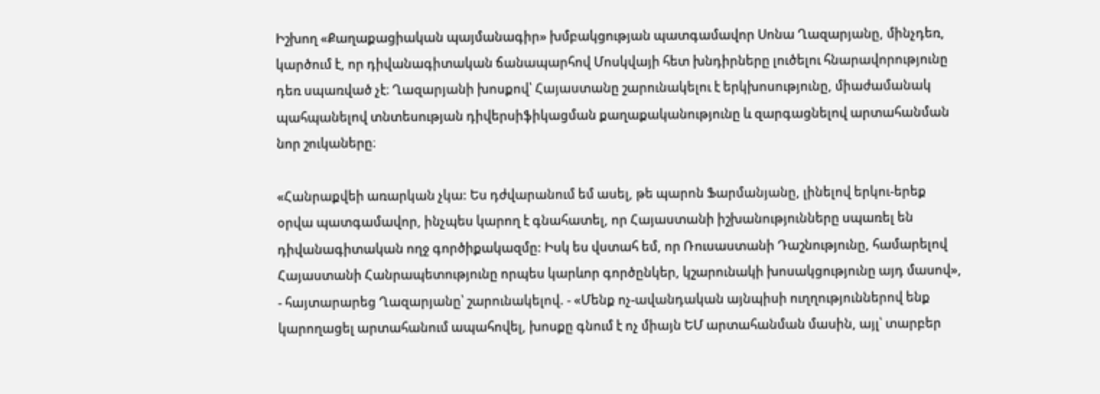Իշխող «Քաղաքացիական պայմանագիր» խմբակցության պատգամավոր Սոնա Ղազարյանը, մինչդեռ, կարծում է, որ դիվանագիտական ճանապարհով Մոսկվայի հետ խնդիրները լուծելու հնարավորությունը դեռ սպառված չէ։ Ղազարյանի խոսքով՝ Հայաստանը շարունակելու է երկխոսությունը, միաժամանակ պահպանելով տնտեսության դիվերսիֆիկացման քաղաքականությունը և զարգացնելով արտահանման նոր շուկաները։

«Հանրաքվեի առարկան չկա: Ես դժվարանում եմ ասել, թե պարոն Ֆարմանյանը, լինելով երկու-երեք օրվա պատգամավոր, ինչպես կարող է գնահատել, որ Հայաստանի իշխանությունները սպառել են դիվանագիտական ողջ գործիքակազմը: Իսկ ես վստահ եմ, որ Ռուսաստանի Դաշնությունը, համարելով Հայաստանի Հանրապետությունը որպես կարևոր գործընկեր, կշարունակի խոսակցությունը այդ մասով», - հայտարարեց Ղազարյանը՝ շարունակելով. - «Մենք ոչ-ավանդական այնպիսի ուղղություններով ենք կարողացել արտահանում ապահովել, խոսքը գնում է ոչ միայն ԵՄ արտահանման մասին, այլ՝ տարբեր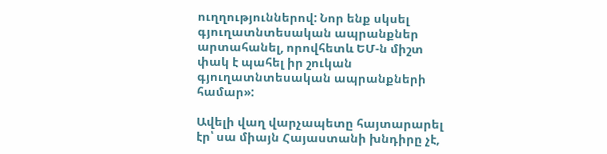ուղղություններով: Նոր ենք սկսել գյուղատնտեսական ապրանքներ արտահանել, որովհետև ԵՄ-ն միշտ փակ է պահել իր շուկան գյուղատնտեսական ապրանքների համար»:

Ավելի վաղ վարչապետը հայտարարել էր՝ սա միայն Հայաստանի խնդիրը չէ,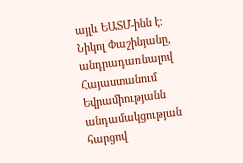այլև ԵԱՏՄ-ինն է։ Նիկոլ Փաշինյանը, անդրադառնալով Հայաստանում Եվրամիությանն անդամակցության հարցով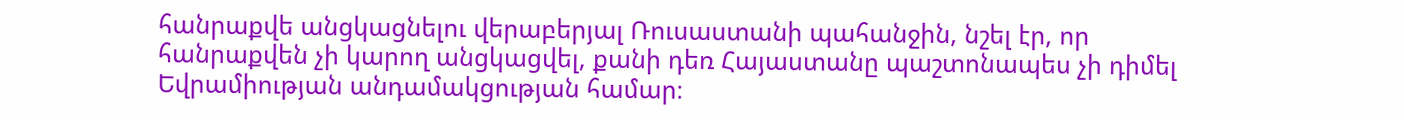հանրաքվե անցկացնելու վերաբերյալ Ռուսաստանի պահանջին, նշել էր, որ հանրաքվեն չի կարող անցկացվել, քանի դեռ Հայաստանը պաշտոնապես չի դիմել Եվրամիության անդամակցության համար։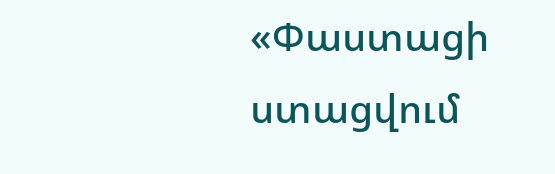«Փաստացի ստացվում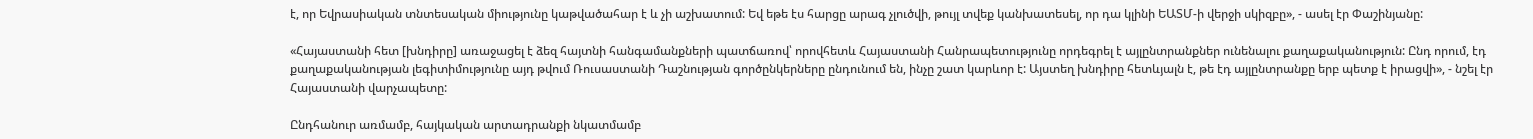է, որ Եվրասիական տնտեսական միությունը կաթվածահար է և չի աշխատում: Եվ եթե էս հարցը արագ չլուծվի, թույլ տվեք կանխատեսել, որ դա կլինի ԵԱՏՄ-ի վերջի սկիզբը», - ասել էր Փաշինյանը:

«Հայաստանի հետ [խնդիրը] առաջացել է ձեզ հայտնի հանգամանքների պատճառով՝ որովհետև Հայաստանի Հանրապետությունը որդեգրել է այլընտրանքներ ունենալու քաղաքականություն: Ընդ որում, էդ քաղաքականության լեգիտիմությունը այդ թվում Ռուսաստանի Դաշնության գործընկերները ընդունում են, ինչը շատ կարևոր է: Այստեղ խնդիրը հետևյալն է, թե էդ այլընտրանքը երբ պետք է իրացվի», - նշել էր Հայաստանի վարչապետը:

Ընդհանուր առմամբ, հայկական արտադրանքի նկատմամբ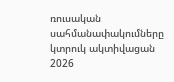ռուսական սահմանափակումները կտրուկ ակտիվացան 2026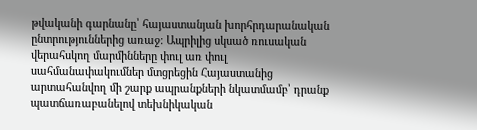թվականի գարնանը՝ հայաստանյան խորհրդարանական ընտրություններից առաջ։ Ապրիլից սկսած ռուսական վերահսկող մարմինները փուլ առ փուլ սահմանափակումներ մտցրեցին Հայաստանից արտահանվող մի շարք ապրանքների նկատմամբ՝ դրանք պատճառաբանելով տեխնիկական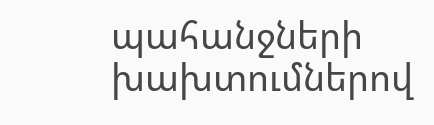պահանջների խախտումներով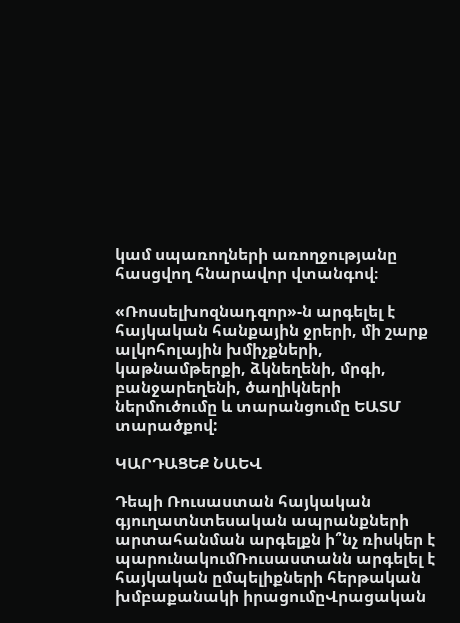կամ սպառողների առողջությանը հասցվող հնարավոր վտանգով։

«Ռոսսելխոզնադզոր»-ն արգելել է հայկական հանքային ջրերի, մի շարք ալկոհոլային խմիչքների, կաթնամթերքի, ձկնեղենի, մրգի, բանջարեղենի, ծաղիկների ներմուծումը և տարանցումը ԵԱՏՄ տարածքով:

ԿԱՐԴԱՑԵՔ ՆԱԵՎ

Դեպի Ռուսաստան հայկական գյուղատնտեսական ապրանքների արտահանման արգելքն ի՞նչ ռիսկեր է պարունակումՌուսաստանն արգելել է հայկական ըմպելիքների հերթական խմբաքանակի իրացումըՎրացական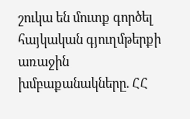շուկա են մուտք գործել հայկական գյուղմթերքի առաջին խմբաքանակները. ՀՀ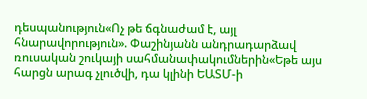դեսպանություն«Ոչ թե ճգնաժամ է, այլ հնարավորություն». Փաշինյանն անդրադարձավ ռուսական շուկայի սահմանափակումներին«Եթե այս հարցն արագ չլուծվի, դա կլինի ԵԱՏՄ-ի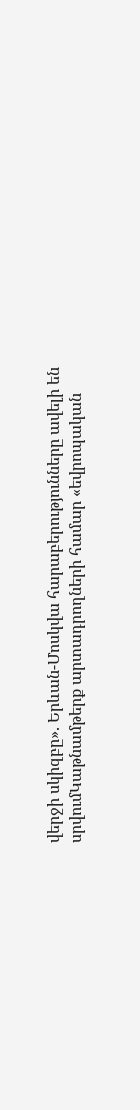վերջի սկիզբը». Երևան-Մոսկվա հարաբերությունները ավելի են սրվումԿաթնամթերք արտադրողների համար «եվրոպական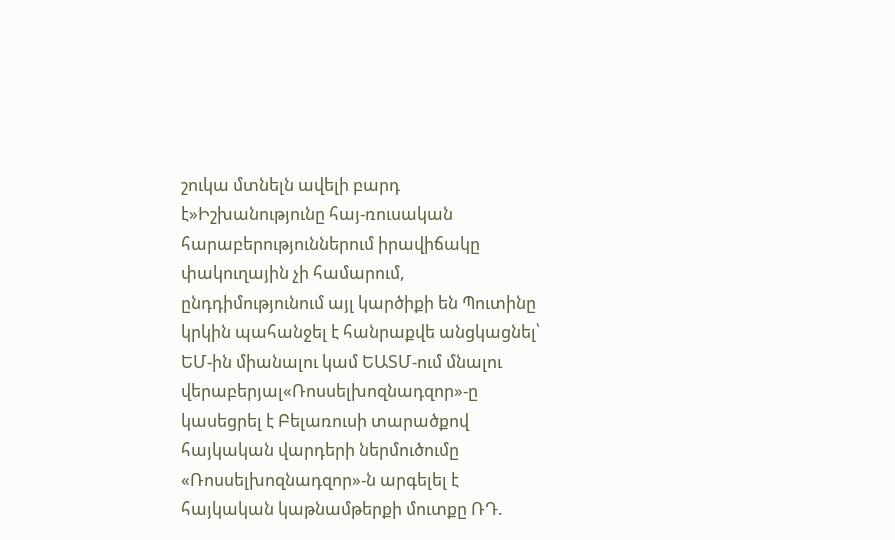շուկա մտնելն ավելի բարդ է»Իշխանությունը հայ-ռուսական հարաբերություններում իրավիճակը փակուղային չի համարում, ընդդիմությունում այլ կարծիքի են Պուտինը կրկին պահանջել է հանրաքվե անցկացնել՝ ԵՄ-ին միանալու կամ ԵԱՏՄ-ում մնալու վերաբերյալ«Ռոսսելխոզնադզոր»-ը կասեցրել է Բելառուսի տարածքով հայկական վարդերի ներմուծումը «Ռոսսելխոզնադզոր»-ն արգելել է հայկական կաթնամթերքի մուտքը ՌԴ.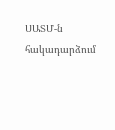ՍԱՏՄ-ն հակադարձում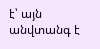է՝ այն անվտանգ է